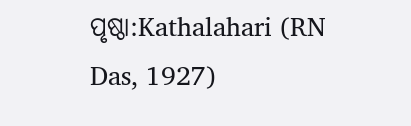ପୃଷ୍ଠା:Kathalahari (RN Das, 1927)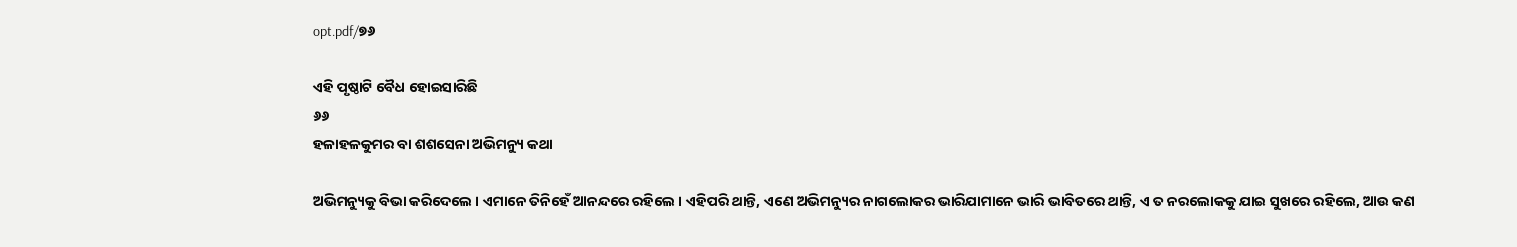opt.pdf/୭୬

ଏହି ପୃଷ୍ଠାଟି ବୈଧ ହୋଇସାରିଛି
୬୬
ହଳାହଳକୁମର ବା ଶଶସେନା ଅଭିମନ୍ୟୁ କଥା

ଅଭିମନ୍ୟୁକୁ ବିଭା କରିଦେଲେ । ଏମାନେ ତିନିହେଁ ଆନନ୍ଦରେ ରହିଲେ । ଏହିପରି ଥାନ୍ତି, ଏଣେ ଅଭିମନ୍ୟୁର ନାଗଲୋକର ଭାରିଯାମାନେ ଭାରି ଭାବିତରେ ଥାନ୍ତି, ଏ ତ ନରଲୋକକୁ ଯାଇ ସୁଖରେ ରହିଲେ, ଆଉ କଣ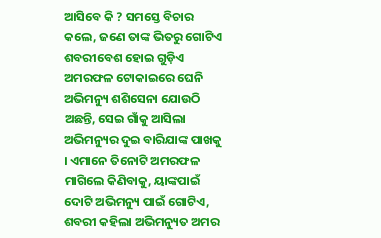ଆସିବେ କି ? ସମସ୍ତେ ବିଚାର କଲେ, ଜଣେ ତାଙ୍କ ଭିତରୁ ଗୋଟିଏ ଶବରୀବେଶ ହୋଇ ଗୁଡ଼ିଏ ଅମରଫଳ ଟୋକାଇରେ ଘେନି ଅଭିମନ୍ୟୁ ଶଶିସେନା ଯୋଉଠି ଅଛନ୍ତି, ସେଇ ଗାଁକୁ ଆସିଲା ଅଭିମନ୍ୟୁର ଦୁଇ ବାରିଯାଙ୍କ ପାଖକୁ । ଏମାନେ ତିନୋଟି ଅମରଫଳ ମାଗିଲେ କିଣିବାକୁ, ୟାଙ୍କପାଇଁ ଦୋଟି ଅଭିମନ୍ୟୁ ପାଇଁ ଗୋଟିଏ, ଶବରୀ କହିଲା ଅଭିମନ୍ୟୁତ ଅମର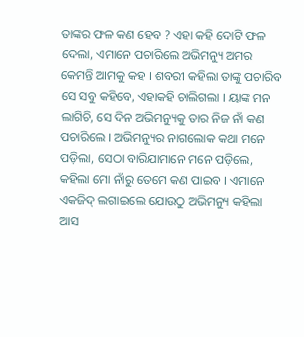ତାଙ୍କର ଫଳ କଣ ହେବ ? ଏହା କହି ଦୋଟି ଫଳ ଦେଲା, ଏମାନେ ପଚାରିଲେ ଅଭିମନ୍ୟୁ ଅମର କେମନ୍ତି ଆମକୁ କହ । ଶବରୀ କହିଲା ତାଙ୍କୁ ପଚାରିବ ସେ ସବୁ କହିବେ, ଏହାକହି ଚାଲିଗଲା । ୟାଙ୍କ ମନ ଲାଗିଚି, ସେ ଦିନ ଅଭିମନ୍ୟୁକୁ ତାର ନିଜ ନାଁ କଣ ପଚାରିଲେ । ଅଭିମନ୍ୟୁର ନାଗଲୋକ କଥା ମନେ ପଡ଼ିଲା, ସେଠା ବାରିଯାମାନେ ମନେ ପଡ଼ିଲେ, କହିଲା ମୋ ନାଁରୁ ତେମେ କଣ ପାଇବ । ଏମାନେ ଏକଜିଦ୍ ଲଗାଇଲେ ଯୋଉଠୁ ଅଭିମନ୍ୟୁ କହିଲା ଆସ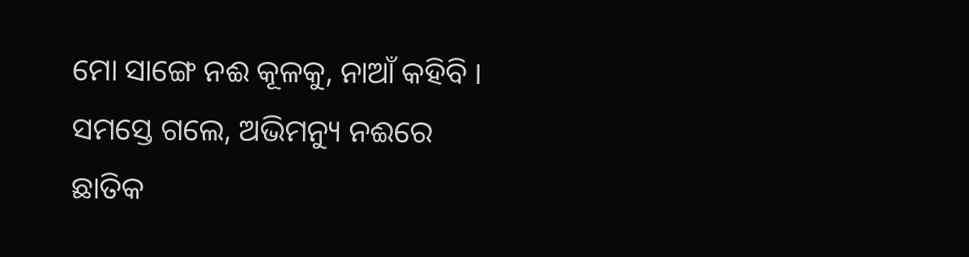ମୋ ସାଙ୍ଗେ ନଈ କୂଳକୁ, ନାଆଁ କହିବି । ସମସ୍ତେ ଗଲେ, ଅଭିମନ୍ୟୁ ନଈରେ ଛାତିକ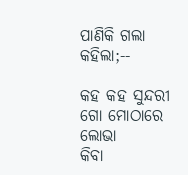ପାଣିକି ଗଲା କହିଲା;--

କହ କହ ସୁନ୍ଦରୀ ଗୋ ମୋଠାରେ ଲୋଭା
କିବା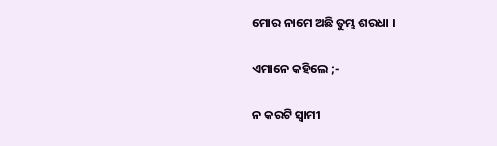ମୋର ନାମେ ଅଛି ତୁମ୍ଭ ଶରଧା ।

ଏମାନେ କହିଲେ ;-

ନ କରଟି ସ୍ୱାମୀ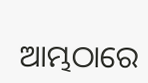ଆମ୍ଭଠାରେ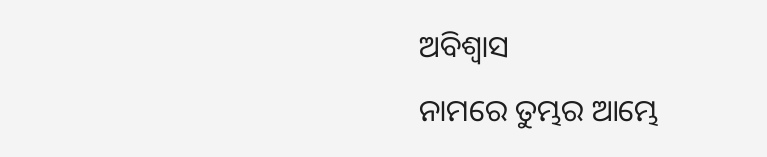ଅବିଶ୍ୱାସ
ନାମରେ ତୁମ୍ଭର ଆମ୍ଭେ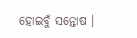ହୋଇବୁଁ ସନ୍ତୋଷ ।